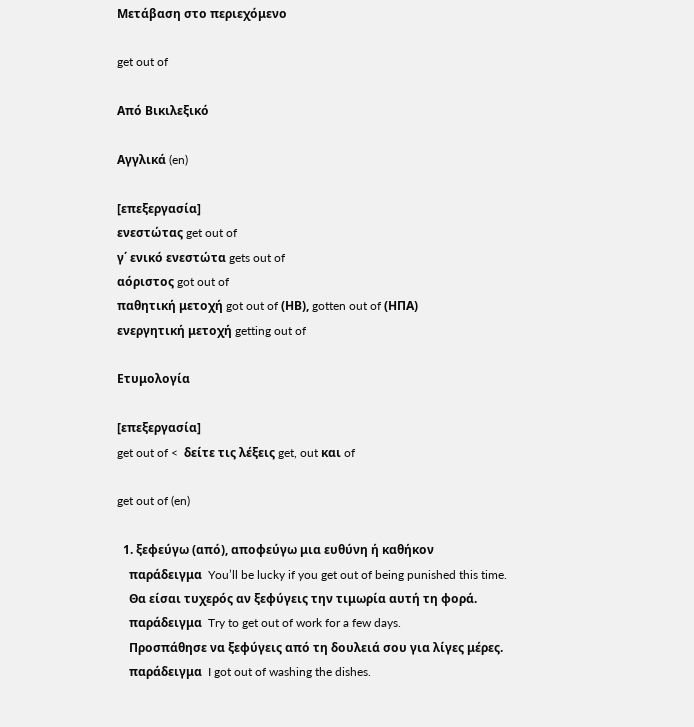Μετάβαση στο περιεχόμενο

get out of

Από Βικιλεξικό

Αγγλικά (en)

[επεξεργασία]
ενεστώτας get out of
γ΄ ενικό ενεστώτα gets out of
αόριστος got out of
παθητική μετοχή got out of (ΗΒ), gotten out of (ΗΠΑ)
ενεργητική μετοχή getting out of

Ετυμολογία

[επεξεργασία]
get out of <  δείτε τις λέξεις get, out και of

get out of (en)

  1. ξεφεύγω (από), αποφεύγω μια ευθύνη ή καθήκον
    παράδειγμα  You’ll be lucky if you get out of being punished this time.
    Θα είσαι τυχερός αν ξεφύγεις την τιμωρία αυτή τη φορά.
    παράδειγμα  Try to get out of work for a few days.
    Προσπάθησε να ξεφύγεις από τη δουλειά σου για λίγες μέρες.
    παράδειγμα  I got out of washing the dishes.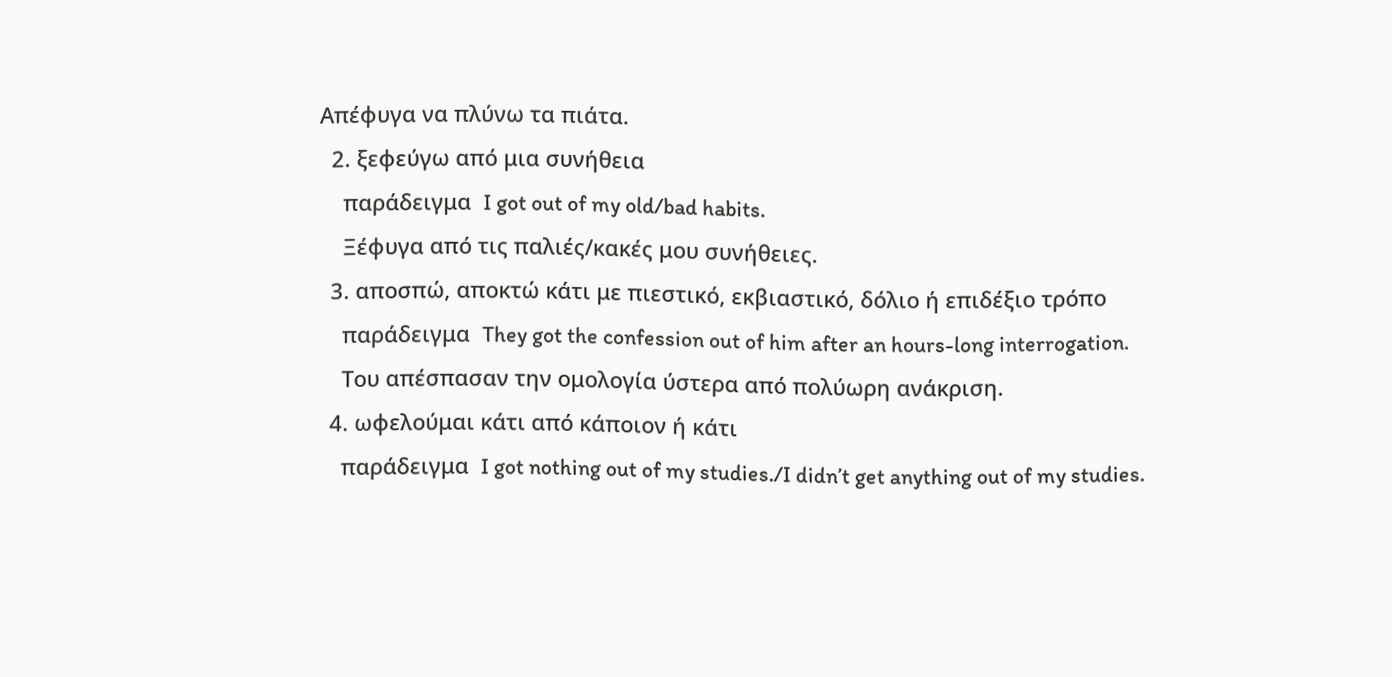Απέφυγα να πλύνω τα πιάτα.
  2. ξεφεύγω από μια συνήθεια
    παράδειγμα  I got out of my old/bad habits.
    Ξέφυγα από τις παλιές/κακές μου συνήθειες.
  3. αποσπώ, αποκτώ κάτι με πιεστικό, εκβιαστικό, δόλιο ή επιδέξιο τρόπο
    παράδειγμα  They got the confession out of him after an hours-long interrogation.
    Του απέσπασαν την ομολογία ύστερα από πολύωρη ανάκριση.
  4. ωφελούμαι κάτι από κάποιον ή κάτι
    παράδειγμα  I got nothing out of my studies./I didn’t get anything out of my studies.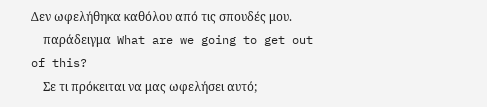Δεν ωφελήθηκα καθόλου από τις σπουδές μου.
    παράδειγμα  What are we going to get out of this?
    Σε τι πρόκειται να μας ωφελήσει αυτό;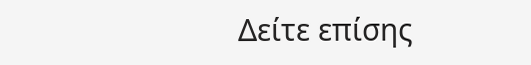Δείτε επίσης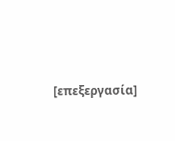[επεξεργασία]